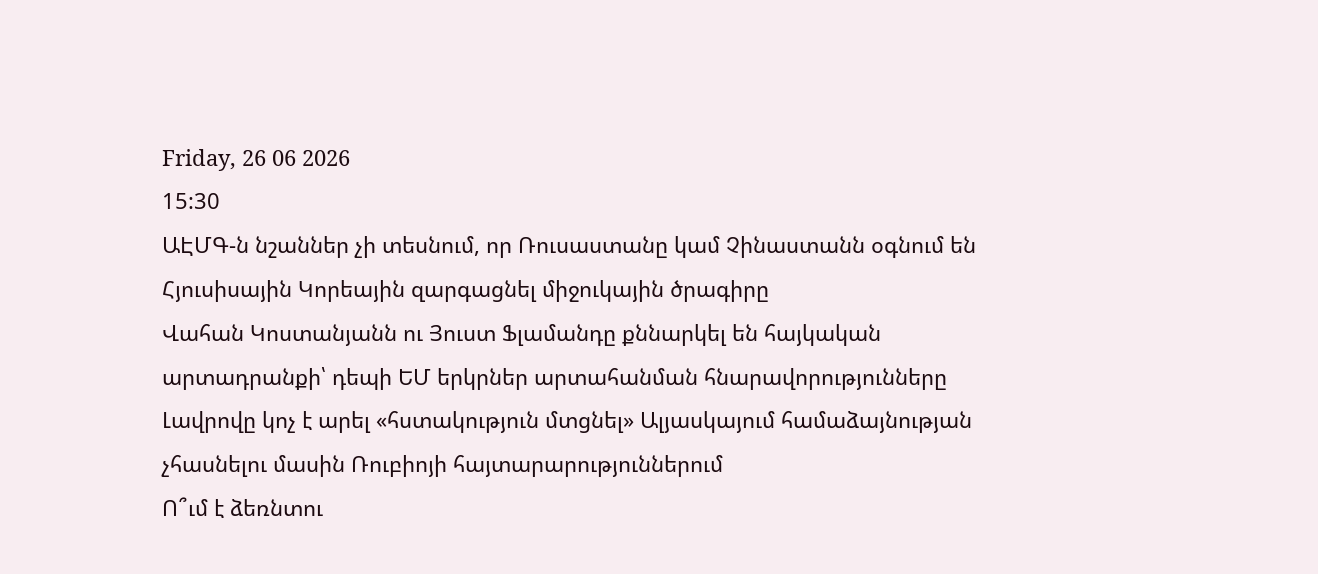Friday, 26 06 2026
15:30
ԱԷՄԳ-ն նշաններ չի տեսնում, որ Ռուսաստանը կամ Չինաստանն օգնում են Հյուսիսային Կորեային զարգացնել միջուկային ծրագիրը
Վահան Կոստանյանն ու Յուստ Ֆլամանդը քննարկել են հայկական արտադրանքի՝ դեպի ԵՄ երկրներ արտահանման հնարավորությունները
Լավրովը կոչ է արել «հստակություն մտցնել» Ալյասկայում համաձայնության չհասնելու մասին Ռուբիոյի հայտարարություններում
Ո՞ւմ է ձեռնտու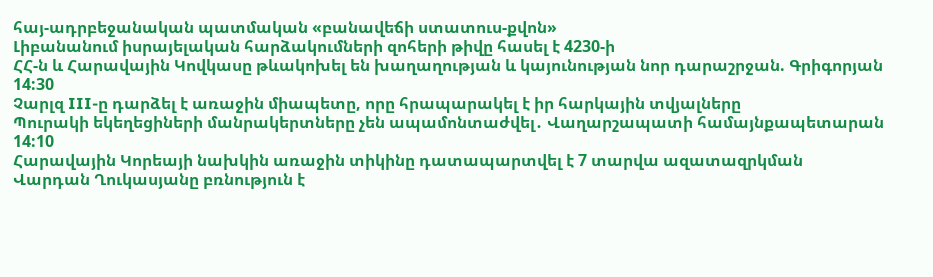հայ-ադրբեջանական պատմական «բանավեճի ստատուս-քվոն»
Լիբանանում իսրայելական հարձակումների զոհերի թիվը հասել է 4230-ի
ՀՀ-ն և Հարավային Կովկասը թևակոխել են խաղաղության և կայունության նոր դարաշրջան. Գրիգորյան
14:30
Չարլզ III-ը դարձել է առաջին միապետը, որը հրապարակել է իր հարկային տվյալները
Պուրակի եկեղեցիների մանրակերտները չեն ապամոնտաժվել․ Վաղարշապատի համայնքապետարան
14:10
Հարավային Կորեայի նախկին առաջին տիկինը դատապարտվել է 7 տարվա ազատազրկման
Վարդան Ղուկասյանը բռնություն է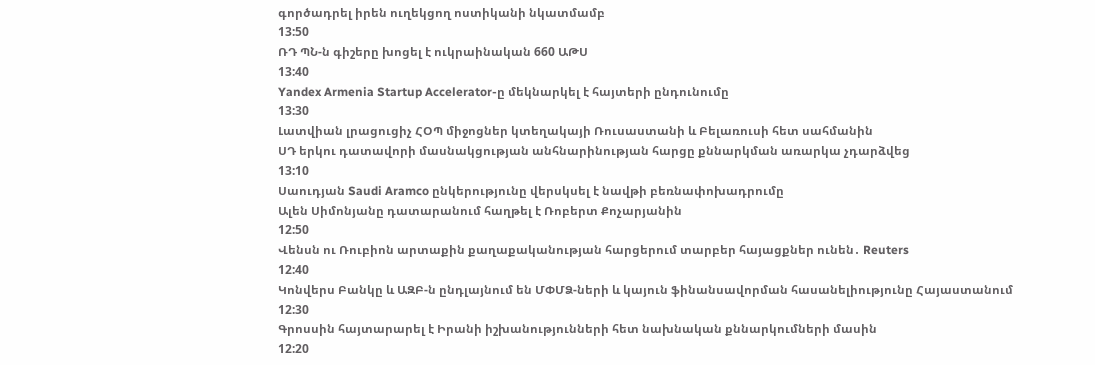գործադրել իրեն ուղեկցող ոստիկանի նկատմամբ
13:50
ՌԴ ՊՆ-ն գիշերը խոցել է ուկրաինական 660 ԱԹՍ
13:40
Yandex Armenia Startup Accelerator-ը մեկնարկել է հայտերի ընդունումը
13:30
Լատվիան լրացուցիչ ՀՕՊ միջոցներ կտեղակայի Ռուսաստանի և Բելառուսի հետ սահմանին
ՍԴ երկու դատավորի մասնակցության անհնարինության հարցը քննարկման առարկա չդարձվեց
13:10
Սաուդյան Saudi Aramco ընկերությունը վերսկսել է նավթի բեռնափոխադրումը
Ալեն Սիմոնյանը դատարանում հաղթել է Ռոբերտ Քոչարյանին
12:50
Վենսն ու Ռուբիոն արտաքին քաղաքականության հարցերում տարբեր հայացքներ ունեն․ Reuters
12:40
Կոնվերս Բանկը և ԱԶԲ-ն ընդլայնում են ՄՓՄՁ-ների և կայուն ֆինանսավորման հասանելիությունը Հայաստանում
12:30
Գրոսսին հայտարարել է Իրանի իշխանությունների հետ նախնական քննարկումների մասին
12:20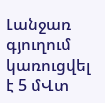Լանջառ գյուղում կառուցվել է 5 մՎտ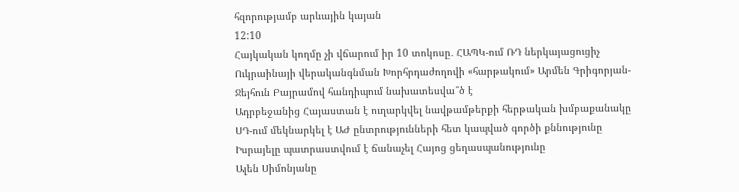հզորությամբ արևային կայան
12:10
Հայկական կողմը չի վճարում իր 10 տոկոսը․ ՀԱՊԿ-ում ՌԴ ներկայացուցիչ
Ուկրաինայի վերականգնման Խորհրդաժողովի «հարթակում» Արմեն Գրիգորյան-Ջեյհուն Բայրամով հանդիպում նախատեսվա՞ծ է
Ադրբեջանից Հայաստան է ուղարկվել նավթամթերքի հերթական խմբաքանակը
ՍԴ-ում մեկնարկել է ԱԺ ընտրությունների հետ կապված գործի քննությունը
Իսրայելը պատրաստվում է ճանաչել Հայոց ցեղասպանությունը
Ալեն Սիմոնյանը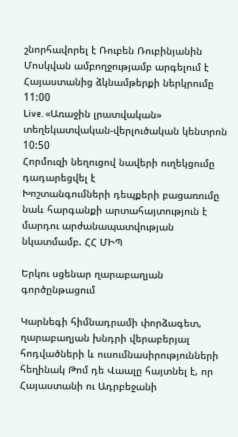շնորհավորել է Ռուբեն Ռուբինյանին
Մոսկվան ամբողջությամբ արգելում է Հայաստանից ձկնամթերքի ներկրումը
11:00
Live. «Առաջին լրատվական» տեղեկատվական-վերլուծական կենտրոն
10:50
Հորմուզի նեղուցով նավերի ուղեկցումը դադարեցվել է
Խոշտանգումների դեպքերի բացառումը նաև հարգանքի արտահայտություն է մարդու արժանապատվության նկատմամբ. ՀՀ ՄԻՊ

Երկու սցենար ղարաբաղյան գործընթացում

Կարնեգի հիմնադրամի փորձագետ, ղարաբաղյան խնդրի վերաբերյալ հոդվածների և ուսումնասիրությունների հեղինակ Թոմ դե Վաալը հայտնել է, որ Հայաստանի ու Ադրբեջանի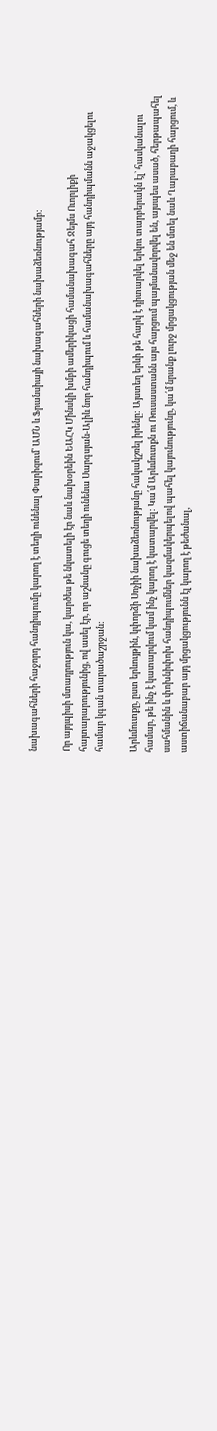նախագահների հաջորդ հանդիպումը կարող է տեղի ունենալ Փարիզում՝ ԱՄՆ և Ֆրանսիայի նախագահների նախաձեռնությամբ:

Որ այդպիսի մտադրություն կա, կարծես թե նկատելի էր նաև նախօրեին ԵԱՀԿ Մինսկի խմբի ամերիկացի համանախագահ Ջեյմս Ուորլիքի հայտարարությունից, ով ասել էր, որ աշնանը գուցե տեղի ունենա Սարգսյան-Ալիև նոր հանդիպում և համանախագահները այդ հանդիպմանն աջակցելու համար կգան տարածաշրջան:

Արևմուտքը, ըստ երևույթին, կփորձի Սոչիի նախաձեռնությանը հակակշռել իրենը: Այստեղ երևի թե հարկ է դիտարկել երկու տարբերակն էլ` հասկանալու համար, թե ինչ է կատարվում կամ ինչ կարող է կատարվել: Կա՛մ Արևմուտքն ու Ռուսաստանն այս հարցում պայմանավորվել են, այսպես ասած, հերթապահել սահմանին և փոխնիփոխ հանդիպումներ կազմակերպելով պահել կայունությունը, կա՛մ նրանք լուրջ մրցակցության մեջ են մտել նաև Ղարաբաղի հարցում, և աստիճանաբար այդ մրցակցությունն էլ կարող է թեժանալ,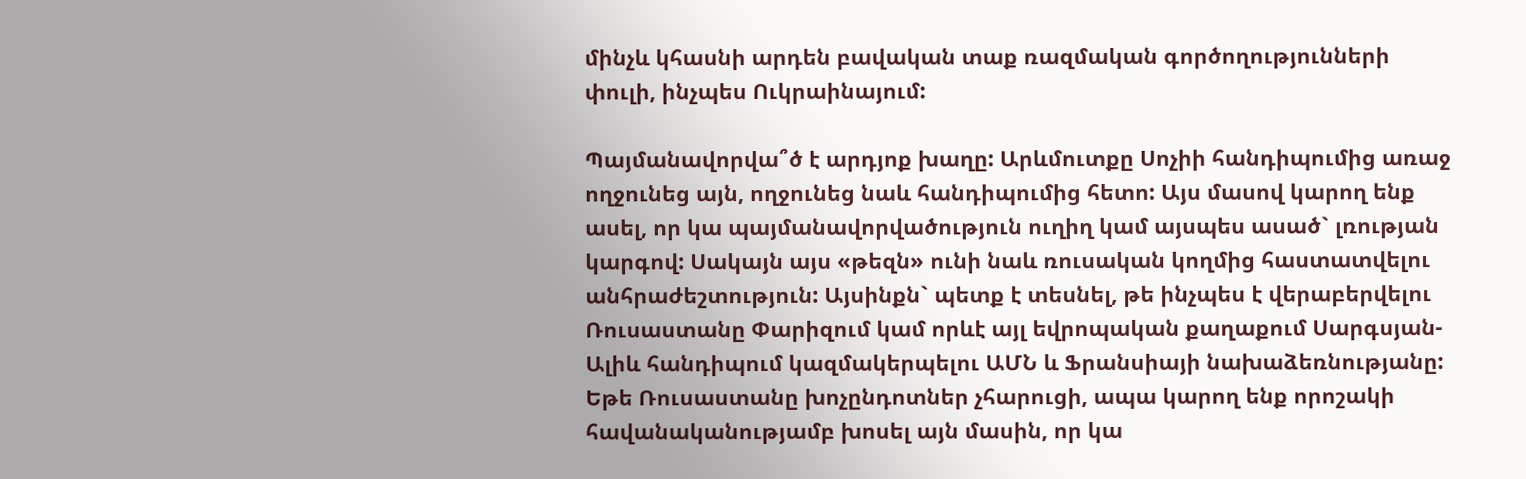մինչև կհասնի արդեն բավական տաք ռազմական գործողությունների փուլի, ինչպես Ուկրաինայում:

Պայմանավորվա՞ծ է արդյոք խաղը: Արևմուտքը Սոչիի հանդիպումից առաջ ողջունեց այն, ողջունեց նաև հանդիպումից հետո: Այս մասով կարող ենք ասել, որ կա պայմանավորվածություն ուղիղ կամ այսպես ասած` լռության կարգով: Սակայն այս «թեզն» ունի նաև ռուսական կողմից հաստատվելու անհրաժեշտություն: Այսինքն` պետք է տեսնել, թե ինչպես է վերաբերվելու Ռուսաստանը Փարիզում կամ որևէ այլ եվրոպական քաղաքում Սարգսյան-Ալիև հանդիպում կազմակերպելու ԱՄՆ և Ֆրանսիայի նախաձեռնությանը: Եթե Ռուսաստանը խոչընդոտներ չհարուցի, ապա կարող ենք որոշակի հավանականությամբ խոսել այն մասին, որ կա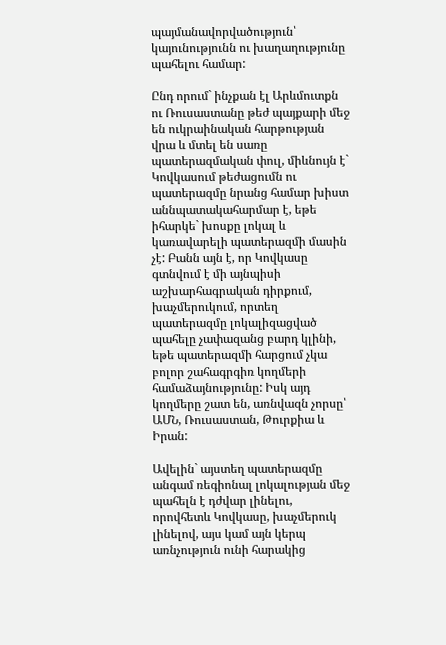պայմանավորվածություն՝ կայունությունն ու խաղաղությունը պահելու համար:

Ընդ որում` ինչքան էլ Արևմուտքն ու Ռուսաստանը թեժ պայքարի մեջ են ուկրաինական հարթության վրա և մտել են սառը պատերազմական փուլ, միևնույն է` Կովկասում թեժացումն ու պատերազմը նրանց համար խիստ աննպատակահարմար է, եթե իհարկե` խոսքը լոկալ և կառավարելի պատերազմի մասին չէ: Բանն այն է, որ Կովկասը գտնվում է մի այնպիսի աշխարհագրական դիրքում, խաչմերուկում, որտեղ պատերազմը լոկալիզացված պահելը չափազանց բարդ կլինի, եթե պատերազմի հարցում չկա բոլոր շահագրգիռ կողմերի համաձայնությունը: Իսկ այդ կողմերը շատ են, առնվազն չորսը՝ ԱՄՆ, Ռուսաստան, Թուրքիա և Իրան:

Ավելին` այստեղ պատերազմը անգամ ռեգիոնալ լոկալության մեջ պահելն է դժվար լինելու, որովհետև Կովկասը, խաչմերուկ լինելով, այս կամ այն կերպ առնչություն ունի հարակից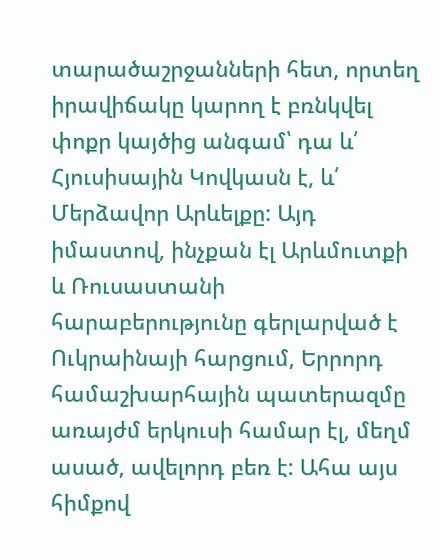տարածաշրջանների հետ, որտեղ իրավիճակը կարող է բռնկվել փոքր կայծից անգամ՝ դա և՛ Հյուսիսային Կովկասն է, և՛ Մերձավոր Արևելքը: Այդ իմաստով, ինչքան էլ Արևմուտքի և Ռուսաստանի հարաբերությունը գերլարված է Ուկրաինայի հարցում, Երրորդ համաշխարհային պատերազմը առայժմ երկուսի համար էլ, մեղմ ասած, ավելորդ բեռ է: Ահա այս հիմքով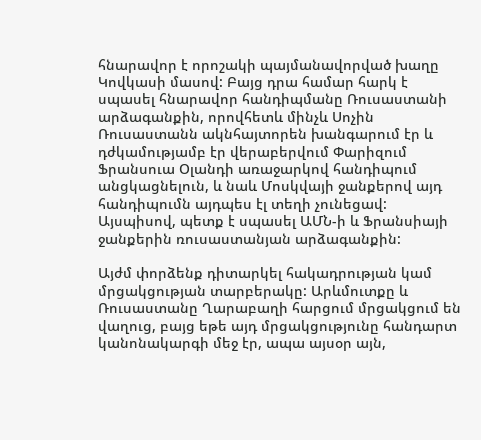հնարավոր է որոշակի պայմանավորված խաղը Կովկասի մասով: Բայց դրա համար հարկ է սպասել հնարավոր հանդիպմանը Ռուսաստանի արձագանքին, որովհետև մինչև Սոչին Ռուսաստանն ակնհայտորեն խանգարում էր և դժկամությամբ էր վերաբերվում Փարիզում Ֆրանսուա Օլանդի առաջարկով հանդիպում անցկացնելուն, և նաև Մոսկվայի ջանքերով այդ հանդիպումն այդպես էլ տեղի չունեցավ: Այսպիսով, պետք է սպասել ԱՄՆ-ի և Ֆրանսիայի ջանքերին ռուսաստանյան արձագանքին:

Այժմ փորձենք դիտարկել հակադրության կամ մրցակցության տարբերակը: Արևմուտքը և Ռուսաստանը Ղարաբաղի հարցում մրցակցում են վաղուց, բայց եթե այդ մրցակցությունը հանդարտ կանոնակարգի մեջ էր, ապա այսօր այն,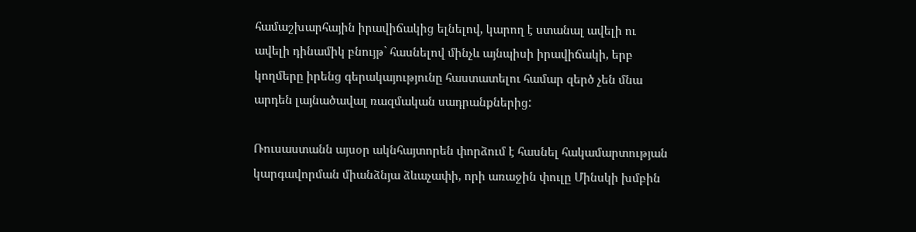համաշխարհային իրավիճակից ելնելով, կարող է ստանալ ավելի ու ավելի դինամիկ բնույթ` հասնելով մինչև այնպիսի իրավիճակի, երբ կողմերը իրենց գերակայությունը հաստատելու համար զերծ չեն մնա արդեն լայնածավալ ռազմական սադրանքներից:

Ռուսաստանն այսօր ակնհայտորեն փորձում է հասնել հակամարտության կարգավորման միանձնյա ձևաչափի, որի առաջին փուլը Մինսկի խմբին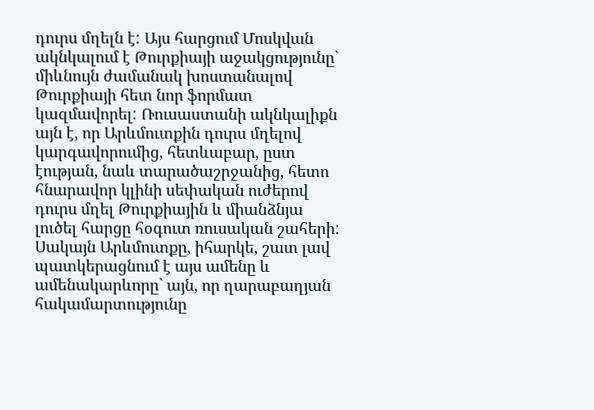դուրս մղելն է: Այս հարցում Մոսկվան ակնկալում է Թուրքիայի աջակցությունը` միևնույն ժամանակ խոստանալով Թուրքիայի հետ նոր ֆորմատ կազմավորել: Ռուսաստանի ակնկալիքն այն է, որ Արևմուտքին դուրս մղելով կարգավորումից, հետևաբար, ըստ էության, նաև տարածաշրջանից, հետո հնարավոր կլինի սեփական ուժերով դուրս մղել Թուրքիային և միանձնյա լուծել հարցը հօգուտ ռուսական շահերի: Սակայն Արևմուտքը, իհարկե, շատ լավ պատկերացնում է այս ամենը և ամենակարևորը` այն, որ ղարաբաղյան հակամարտությունը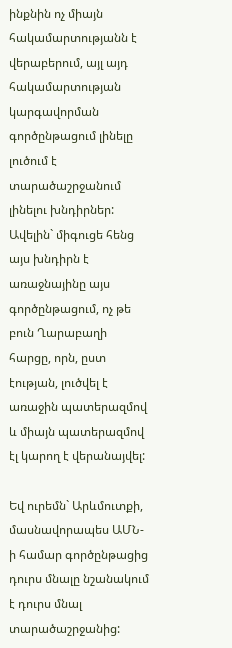ինքնին ոչ միայն հակամարտությանն է վերաբերում, այլ այդ հակամարտության կարգավորման գործընթացում լինելը լուծում է տարածաշրջանում լինելու խնդիրներ: Ավելին` միգուցե հենց այս խնդիրն է առաջնայինը այս գործընթացում, ոչ թե բուն Ղարաբաղի հարցը, որն, ըստ էության, լուծվել է առաջին պատերազմով և միայն պատերազմով էլ կարող է վերանայվել:

Եվ ուրեմն` Արևմուտքի, մասնավորապես ԱՄՆ-ի համար գործընթացից դուրս մնալը նշանակում է դուրս մնալ տարածաշրջանից: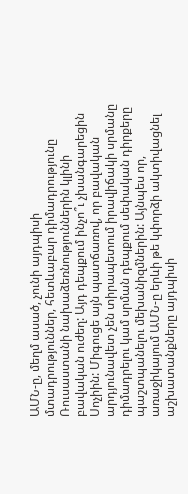ԱՄՆ-ը, մեղմ ասած, չունի այդպիսի մտադրություններ, հետևաբար դիմադրությունը Ռուսաստանի նախաձեռնություններին կլինի բավական ուժեղ: Այդ դեպքում ինչո՞ւ չխանգարեցին Սոչիին: Միգուցե այն պատճառով, որ բավական արդյունավետ չեն տիրապետում իրավիճակի սրմանը դիմադրելու կամ սրման դեպքում սեփական դիրքերը պաշտպանելու մեխանիզմներին: Այնպես որ, առաջիկայում ԱՄՆ-ը երևի թե կփորձի ակտիվացնել աշխատանքները այդպիսի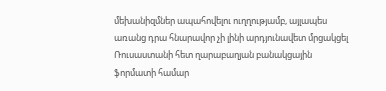մեխանիզմներ ապահովելու ուղղությամբ, այլապես առանց դրա հնարավոր չի լինի արդյունավետ մրցակցել Ռուսաստանի հետ ղարաբաղյան բանակցային ֆորմատի համար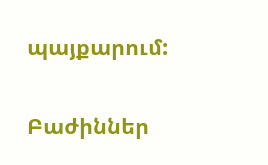պայքարում:

Բաժիններ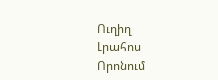Ուղիղ
Լրահոս
Որոնում